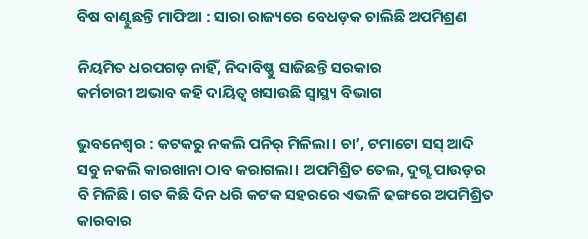ବିଷ ବାଣ୍ଟୁଛନ୍ତି ମାଫିଆ : ସାରା ରାଜ୍ୟରେ ବେଧଡ଼କ ଚାଲିଛି ଅପମିଶ୍ରଣ

ନିୟମିତ ଧରପଗଡ଼ ନାହିଁ, ନିଦାବିଷ୍ଣୁ ସାଜିଛନ୍ତି ସରକାର
କର୍ମଚାରୀ ଅଭାବ କହି ଦାୟିତ୍ବ ଖସାଉଛି ସ୍ବାସ୍ଥ୍ୟ ବିଭାଗ

ଭୁବନେଶ୍ବର : କଟକରୁ ନକଲି ପନିର୍ ମିଳିଲା। ଚା’, ଟମାଟୋ ସସ୍ ଆଦି ସବୁ ନକଲି କାରଖାନା ଠାବ କରାଗଲା। ଅପମିଶ୍ରିତ ତେଲ, ଦୁଗ୍ଝ ପାଉଡ଼ର ବି ମିଳିଛି। ଗତ କିଛି ଦିନ ଧରି କଟକ ସହରରେ ଏଭଳି ଢଙ୍ଗରେ ଅପମିଶ୍ରିତ କାରବାର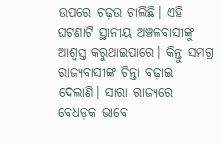ଉପରେ ଚଢ଼ଉ ଚାଲିଛି। ଏହି ଘଟଣାଟି ସ୍ଥାନୀୟ ଅଞ୍ଚଳବାସୀଙ୍କୁ ଆଶ୍ବସ୍ତ କରୁଥାଇପାରେ। କିନ୍ତୁ ସମଗ୍ର ରାଜ୍ୟବାସୀଙ୍କ ଚିନ୍ତା ବଢ଼ାଇ ଦେଲାଣି। ସାରା ରାଜ୍ୟରେ ବେଧଡ଼କ ଭାବେ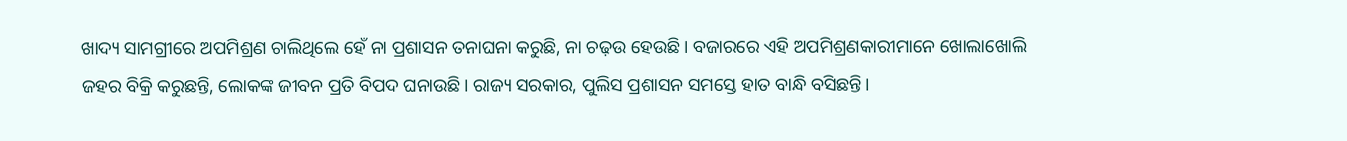ଖାଦ୍ୟ ସାମଗ୍ରୀରେ ଅପମିଶ୍ରଣ ଚାଲିଥିଲେ ହେଁ ନା ପ୍ରଶାସନ ତନାଘନା କରୁଛି, ନା ଚଢ଼ଉ ହେଉଛି। ବଜାରରେ ଏହି ଅପମିଶ୍ରଣକାରୀମାନେ ଖୋଲାଖୋଲି ଜହର ବିକ୍ରି କରୁଛନ୍ତି, ଲୋକଙ୍କ ଜୀବନ ପ୍ରତି ବିପଦ ଘନାଉଛି। ରାଜ୍ୟ ସରକାର, ପୁଲିସ ପ୍ରଶାସନ ସମସ୍ତେ ହାତ ବାନ୍ଧି ବସିଛନ୍ତି।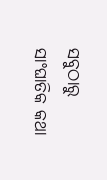ସବୁଠାରୁ ସାଂଘାତିକ କଥା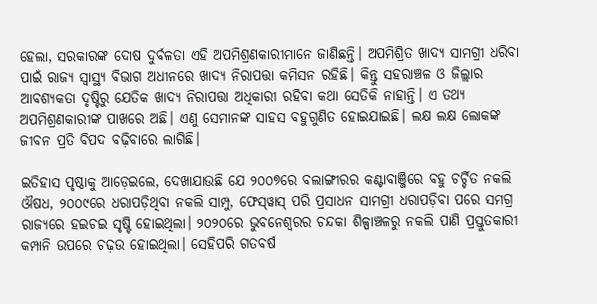ହେଲା, ସରକାରଙ୍କ ଦୋଷ ଦୁର୍ବଳତା ଏହି ଅପମିଶ୍ରଣକାରୀମାନେ ଜାଣିଛନ୍ତି। ଅପମିଶ୍ରିତ ଖାଦ୍ୟ ସାମଗ୍ରୀ ଧରିବା ପାଇଁ ରାଜ୍ୟ ସ୍ବାସ୍ଥ୍ୟ ବିଭାଗ ଅଧୀନରେ ଖାଦ୍ୟ ନିରାପତ୍ତା କମିସନ ରହିଛି। କିନ୍ତୁ ସହରାଞ୍ଚଳ ଓ ଜିଲ୍ଲାର ଆବଶ୍ୟକତା ଦୃଷ୍ଟିରୁ ଯେତିକ ଖାଦ୍ୟ ନିରାପତ୍ତା ଅଧିକାରୀ ରହିବା କଥା ସେତିକି ନାହାନ୍ତି। ଏ ତଥ୍ୟ ଅପମିଶ୍ରଣକାରୀଙ୍କ ପାଖରେ ଅଛି। ଏଣୁ ସେମାନଙ୍କ ସାହସ ବହୁଗୁଣିତ ହୋଇଯାଇଛି। ଲକ୍ଷ ଲକ୍ଷ ଲୋକଙ୍କ ଜୀବନ ପ୍ରତି ବିପଦ ବଢ଼ିବାରେ ଲାଗିଛି।

ଇତିହାସ ପୃଷ୍ଠାକୁ ଆଡ଼େଇଲେ, ଦେଖାଯାଉଛି ଯେ ୨୦୦୭ରେ ବଲାଙ୍ଗୀରର କଣ୍ଟାବାଞ୍ଜିରେ ବହୁ ଚର୍ଚ୍ଚିତ ନକଲି ଔଷଧ, ୨୦୦୯ରେ ଧରାପଡ଼ିଥିବା ନକଲି ସାମ୍ପୁ, ଫେସ୍‌ୱାସ୍‌ ପରି ପ୍ରସାଧନ ସାମଗ୍ରୀ ଧରାପଡ଼ିବା ପରେ ସମଗ୍ର ରାଜ୍ୟରେ ହଇଚଇ ସୃଷ୍ଟି ହୋଇଥିଲା। ୨୦୨୦ରେ ଭୁବନେଶ୍ବରର ଚନ୍ଦକା ଶିଳ୍ପାଞ୍ଚଳରୁ ନକଲି ପାଣି ପ୍ରସ୍ତୁତକାରୀ କମ୍ପାନି ଉପରେ ଚଢ଼ଉ ହୋଇଥିଲା। ସେହିପରି ଗତବର୍ଷ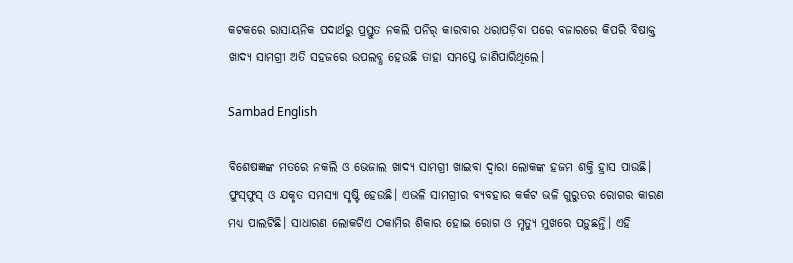କଟକରେ ରାସାୟନିକ ପଦାର୍ଥରୁ ପ୍ରସ୍ତୁତ ନକଲି ପନିର୍‌ କାରବାର ଧରାପଡ଼ିବା ପରେ ବଜାରରେ କିପରି ବିଷାକ୍ତ ଖାଦ୍ୟ ସାମଗ୍ରୀ ଅତି ସହଜରେ ଉପଲବ୍ଧ ହେଉଛି ତାହା ସମସ୍ତେ ଜାଣିପାରିଥିଲେ।

Sambad English

ବିଶେଷଜ୍ଞଙ୍କ ମତରେ ନକଲି ଓ ଭେଜାଲ ଖାଦ୍ୟ ସାମଗ୍ରୀ ଖାଇବା ଦ୍ବାରା ଲୋକଙ୍କ ହଜମ ଶକ୍ତି ହ୍ରାସ ପାଉଛି। ଫୁସ୍‌ଫୁସ୍‌ ଓ ଯକୃତ ସମସ୍ୟା ସୃଷ୍ଟି ହେଉଛି। ଏଭଳି ସାମଗ୍ରୀର ବ୍ୟବହାର କର୍କଟ ଭଳି ଗୁରୁତର ରୋଗର କାରଣ ମଧ୍ୟ ପାଲଟିଛି। ସାଧାରଣ ଲୋକଟିଏ ଠକାମିର ଶିକାର ହୋଇ ରୋଗ ଓ ମୃତ୍ୟୁ ମୁଖରେ ପଡ଼ୁଛନ୍ତି। ଏହି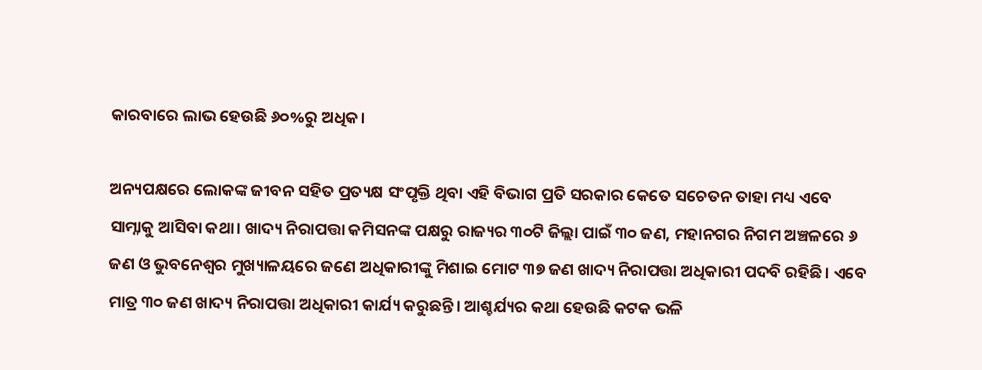କାରବାରେ ଲାଭ ହେଉଛି ୬୦%ରୁ ଅଧିକ।

ଅନ୍ୟପକ୍ଷରେ ଲୋକଙ୍କ ଜୀବନ ସହିତ ପ୍ରତ୍ୟକ୍ଷ ସଂପୃକ୍ତି ଥିବା ଏହି ବିଭାଗ ପ୍ରତି ସରକାର କେତେ ସଚେତନ ତାହା ମଧ୍ୟ ଏବେ ସାମ୍ନାକୁ ଆସିବା କଥା। ଖାଦ୍ୟ ନିରାପତ୍ତା କମିସନଙ୍କ ପକ୍ଷରୁ ରାଜ୍ୟର ୩୦ଟି ଜିଲ୍ଲା ପାଇଁ ୩୦ ଜଣ, ମହାନଗର ନିଗମ ଅଞ୍ଚଳରେ ୬ ଜଣ ଓ ଭୁବନେଶ୍ବର ମୁଖ୍ୟାଳୟରେ ଜଣେ ଅଧିକାରୀଙ୍କୁ ମିଶାଇ ମୋଟ ୩୭ ଜଣ ଖାଦ୍ୟ ନିରାପତ୍ତା ଅଧିକାରୀ ପଦବି ରହିଛି। ଏବେ ମାତ୍ର ୩୦ ଜଣ ଖାଦ୍ୟ ନିରାପତ୍ତା ଅଧିକାରୀ କାର୍ଯ୍ୟ କରୁଛନ୍ତି। ଆଶ୍ଚର୍ଯ୍ୟର କଥା ହେଉଛି କଟକ ଭଳି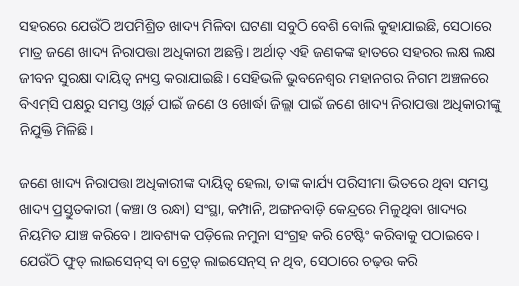ସହରରେ ଯେଉଁଠି ଅପମିଶ୍ରିତ ଖାଦ୍ୟ ମିଳିବା ଘଟଣା ସବୁଠି ବେଶି ବୋଲି କୁହାଯାଇଛି, ସେଠାରେ ମାତ୍ର ଜଣେ ଖାଦ୍ୟ ନିରାପତ୍ତା ଅଧିକାରୀ ଅଛନ୍ତି। ଅର୍ଥାତ୍ ଏହି ଜଣକଙ୍କ ହାତରେ ସହରର ଲକ୍ଷ ଲକ୍ଷ ଜୀବନ ସୁରକ୍ଷା ଦାୟିତ୍ବ ନ୍ୟସ୍ତ କରାଯାଇଛି। ସେହିଭଳି ଭୁବନେଶ୍ବର ମହାନଗର ନିଗମ ଅଞ୍ଚଳରେ ବିଏମ୍‌ସି ପକ୍ଷରୁ ସମସ୍ତ ଓ୍ବାର୍ଡ଼ ପାଇଁ ଜଣେ ଓ ଖୋର୍ଦ୍ଧା ଜିଲ୍ଲା ପାଇଁ ଜଣେ ଖାଦ୍ୟ ନିରାପତ୍ତା ଅଧିକାରୀଙ୍କୁ ନିଯୁକ୍ତି ମିଳିଛି।

ଜଣେ ଖାଦ୍ୟ ନିରାପତ୍ତା ଅଧିକାରୀଙ୍କ ଦାୟିତ୍ବ ହେଲା, ତାଙ୍କ କାର୍ଯ୍ୟ ପରିସୀମା ଭିତରେ ଥିବା ସମସ୍ତ ଖାଦ୍ୟ ପ୍ରସ୍ତୁତକାରୀ (କଞ୍ଚା ଓ ରନ୍ଧା) ସଂସ୍ଥା, କମ୍ପାନି, ଅଙ୍ଗନବାଡ଼ି କେନ୍ଦ୍ରରେ ମିଳୁଥିବା ଖାଦ୍ୟର ନିୟମିତ ଯାଞ୍ଚ କରିବେ। ଆବଶ୍ୟକ ପଡ଼ିଲେ ନମୁନା ସଂଗ୍ରହ କରି ଟେଷ୍ଟିଂ କରିବାକୁ ପଠାଇବେ। ଯେଉଁଠି ଫୁଡ୍‌ ଲାଇସେନ୍‌ସ୍‌ ବା ଟ୍ରେଡ୍‌ ଲାଇସେନ୍‌ସ୍‌ ନ ଥିବ, ସେଠାରେ ଚଢ଼ଉ କରି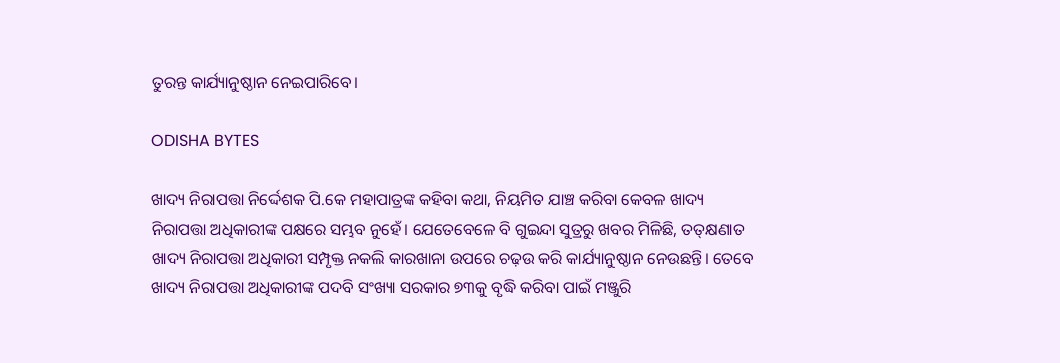ତୁରନ୍ତ କାର୍ଯ୍ୟାନୁଷ୍ଠାନ ନେଇପାରିବେ।

ODISHA BYTES

ଖାଦ୍ୟ ନିରାପତ୍ତା ନିର୍ଦ୍ଦେଶକ ପି.କେ ମହାପାତ୍ରଙ୍କ କହିବା କଥା, ନିୟମିତ ଯାଞ୍ଚ କରିବା କେବଳ ଖାଦ୍ୟ ନିରାପତ୍ତା ଅଧିକାରୀଙ୍କ ପକ୍ଷରେ ସମ୍ଭବ ନୁହେଁ। ଯେତେବେଳେ ବି ଗୁଇନ୍ଦା ସୁତ୍ରରୁ ଖବର ମିଳିଛି, ତତ୍‌କ୍ଷଣାତ ଖାଦ୍ୟ ନିରାପତ୍ତା ଅଧିକାରୀ ସମ୍ପୃକ୍ତ ନକଲି କାରଖାନା ଉପରେ ଚଢ଼ଉ କରି କାର୍ଯ୍ୟାନୁଷ୍ଠାନ ନେଉଛନ୍ତି। ତେବେ ଖାଦ୍ୟ ନିରାପତ୍ତା ଅଧିକାରୀଙ୍କ ପଦବି ସଂଖ୍ୟା ସରକାର ୭୩କୁ ବୃଦ୍ଧି କରିବା ପାଇଁ ମଞ୍ଜୁରି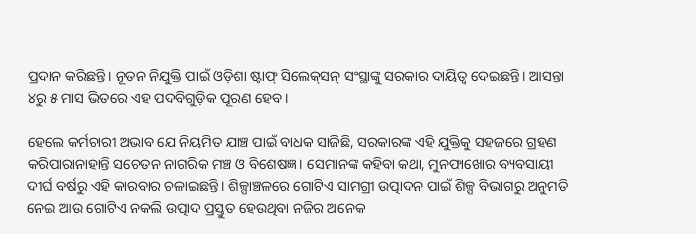ପ୍ରଦାନ କରିଛନ୍ତି। ନୂତନ ନିଯୁକ୍ତି ପାଇଁ ଓଡ଼ିଶା ଷ୍ଟାଫ୍‌ ସିଲେକ୍‌ସନ୍‌ ସଂସ୍ଥାଙ୍କୁ ସରକାର ଦାୟିତ୍ବ ଦେଇଛନ୍ତି। ଆସନ୍ତା ୪ରୁ ୫ ମାସ ଭିତରେ ଏହ ପଦବିଗୁଡ଼ିକ ପୂରଣ ହେବ।

ହେଲେ କର୍ମଚାରୀ ଅଭାବ ଯେ ନିୟମିତ ଯାଞ୍ଚ ପାଇଁ ବାଧକ ସାଜିଛି, ସରକାରଙ୍କ ଏହି ଯୁକ୍ତିକୁ ସହଜରେ ଗ୍ରହଣ କରିପାରାନାହାନ୍ତି ସଚେତନ ନାଗରିକ ମଞ୍ଚ ଓ ବିଶେଷଜ୍ଞ। ସେମାନଙ୍କ କହିବା କଥା, ମୁନଫାଖୋର ବ୍ୟବସାୟୀ ଦୀର୍ଘ ବର୍ଷରୁ ଏହି କାରବାର ଚଳାଇଛନ୍ତି। ଶିଳ୍ପାଞ୍ଚଳରେ ଗୋଟିଏ ସାମଗ୍ରୀ ଉତ୍ପାଦନ ପାଇଁ ଶିଳ୍ପ ବିଭାଗରୁ ଅନୁମତି ନେଇ ଆଉ ଗୋଟିଏ ନକଲି ଉତ୍ପାଦ ପ୍ରସ୍ତୁତ ହେଉଥିବା ନଜିର ଅନେକ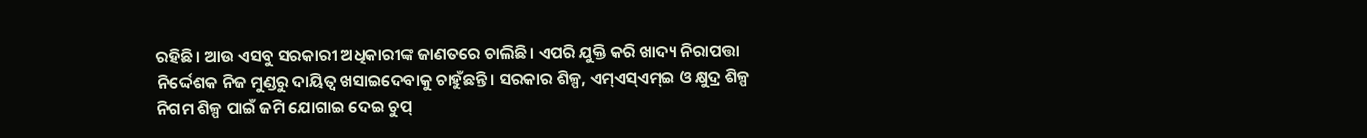ରହିଛି। ଆଉ ଏସବୁ ସରକାରୀ ଅଧିକାରୀଙ୍କ ଜାଣତରେ ଚାଲିଛି। ଏପରି ଯୁକ୍ତି କରି ଖାଦ୍ୟ ନିରାପତ୍ତା ନିର୍ଦ୍ଦେଶକ ନିଜ ମୁଣ୍ଡରୁ ଦାୟିତ୍ବ ଖସାଇଦେବାକୁ ଚାହୁଁଛନ୍ତି। ସରକାର ଶିଳ୍ପ, ଏମ୍‌ଏସ୍‌ଏମ୍‌ଇ ଓ କ୍ଷୁଦ୍ର ଶିଳ୍ପ ନିଗମ ଶିଳ୍ପ ପାଇଁ ଜମି ଯୋଗାଇ ଦେଇ ଚୁପ୍‌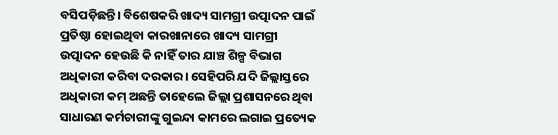ବସିପଡ଼ିଛନ୍ତି। ବିଶେଷକରି ଖାଦ୍ୟ ସାମଗ୍ରୀ ଉତ୍ପାଦନ ପାଇଁ ପ୍ରତିଷ୍ଠା ହୋଇଥିବା କାରଖାନାରେ ଖାଦ୍ୟ ସାମଗ୍ରୀ ଉତ୍ପାଦନ ହେଉଛି କି ନାହିଁ ତାର ଯାଞ୍ଚ ଶିଳ୍ପ ବିଭାଗ ଅଧିକାରୀ କରିବା ଦରକାର। ସେହିପରି ଯଦି ଜିଲ୍ଲାସ୍ତରେ ଅଧିକାରୀ କମ୍‌ ଅଛନ୍ତି ତାହେଲେ ଜିଲ୍ଲା ପ୍ରଶାସନରେ ଥିବା ସାଧାରଣ କର୍ମଚାରୀଙ୍କୁ ଗୁଇନ୍ଦା କାମରେ ଲଗାଇ ପ୍ରତ୍ୟେକ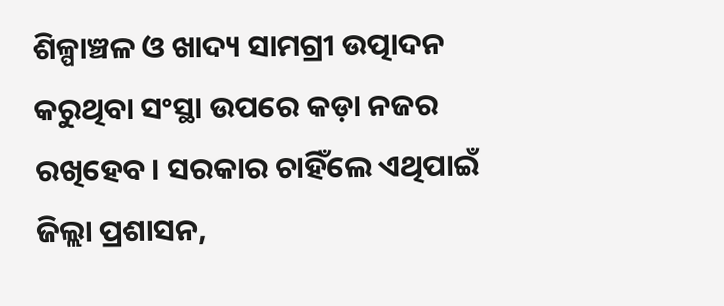ଶିଳ୍ପାଞ୍ଚଳ ଓ ଖାଦ୍ୟ ସାମଗ୍ରୀ ଉତ୍ପାଦନ କରୁଥିବା ସଂସ୍ଥା ଉପରେ କଡ଼ା ନଜର ରଖିହେବ। ସରକାର ଚାହିଁଲେ ଏଥିପାଇଁ ଜିଲ୍ଲା ପ୍ରଶାସନ,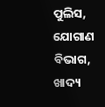ପୁଲିସ, ଯୋଗାଣ ବିଭାଗ, ଖାଦ୍ୟ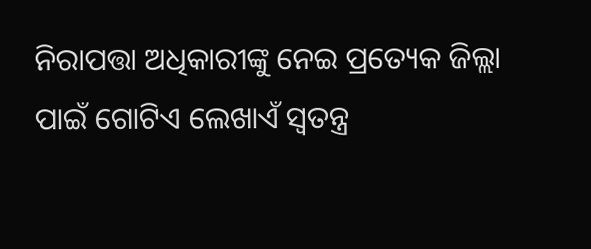ନିରାପତ୍ତା ଅଧିକାରୀଙ୍କୁ ନେଇ ପ୍ରତ୍ୟେକ ଜିଲ୍ଲା ପାଇଁ ଗୋଟିଏ ଲେଖାଏଁ ସ୍ବତନ୍ତ୍ର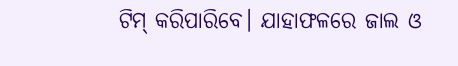ଟିମ୍‌ କରିପାରିବେ। ଯାହାଫଳରେ ଜାଲ ଓ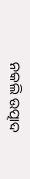ନକଲି ଉତ୍ପାଦ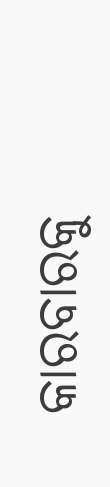କାରବାରକୁ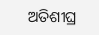ଅତିଶୀଘ୍ର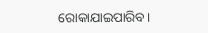ରୋକାଯାଇପାରିବ।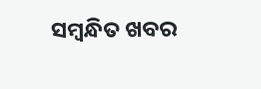ସମ୍ବନ୍ଧିତ ଖବର